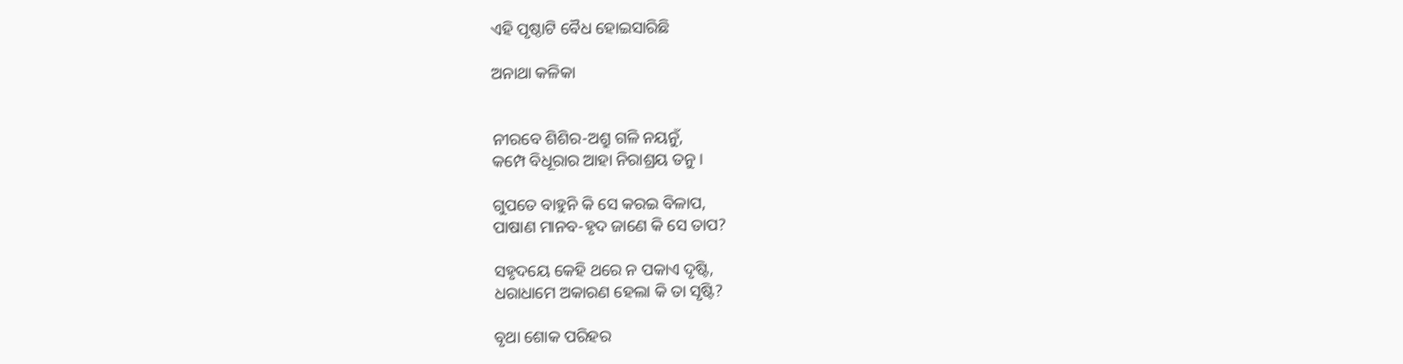ଏହି ପୃଷ୍ଠାଟି ବୈଧ ହୋଇସାରିଛି

ଅନାଥା କଳିକା


ନୀରବେ ଶିଶିର-ଅଶ୍ରୁ ଗଳି ନୟନୁଁ,
କମ୍ପେ ବିଧୂରାର ଆହା ନିରାଶ୍ରୟ ତନୁ ।

ଗୁପତେ ବାହୁନି କି ସେ କରଇ ବିଳାପ,
ପାଷାଣ ମାନବ-ହୃଦ ଜାଣେ କି ସେ ତାପ?

ସହୃଦୟେ କେହି ଥରେ ନ ପକାଏ ଦୃଷ୍ଟି,
ଧରାଧାମେ ଅକାରଣ ହେଲା କି ତା ସୃଷ୍ଟି?

ବୃଥା ଶୋକ ପରିହର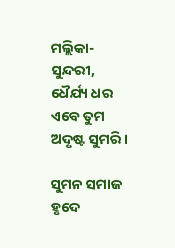ମଲ୍ଲିକା-ସୁନ୍ଦରୀ,
ଧୈର୍ଯ୍ୟ ଧର ଏବେ ତୁମ ଅଦୃଷ୍ଟ ସୁମରି ।

ସୁମନ ସମାଜ ହୃଦେ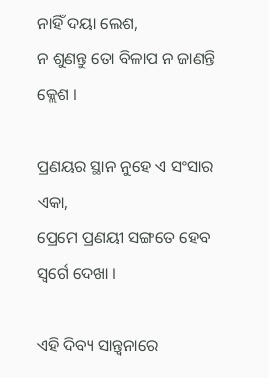ନାହିଁ ଦୟା ଲେଶ,
ନ ଶୁଣନ୍ତୁ ତୋ ବିଳାପ ନ ଜାଣନ୍ତି କ୍ଲେଶ ।

ପ୍ରଣୟର ସ୍ଥାନ ନୁହେ ଏ ସଂସାର ଏକା,
ପ୍ରେମେ ପ୍ରଣୟୀ ସଙ୍ଗତେ ହେବ ସ୍ବର୍ଗେ ଦେଖା ।

ଏହି ଦିବ୍ୟ ସାନ୍ତ୍ବନାରେ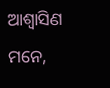ଆଶ୍ବାସିଣ ମନେ,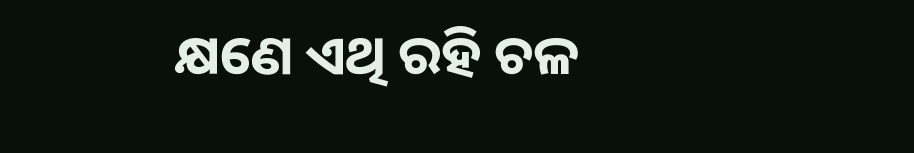କ୍ଷଣେ ଏଥି ରହି ଚଳ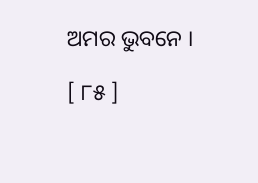ଅମର ଭୁବନେ ।

[ ୮୫ ]